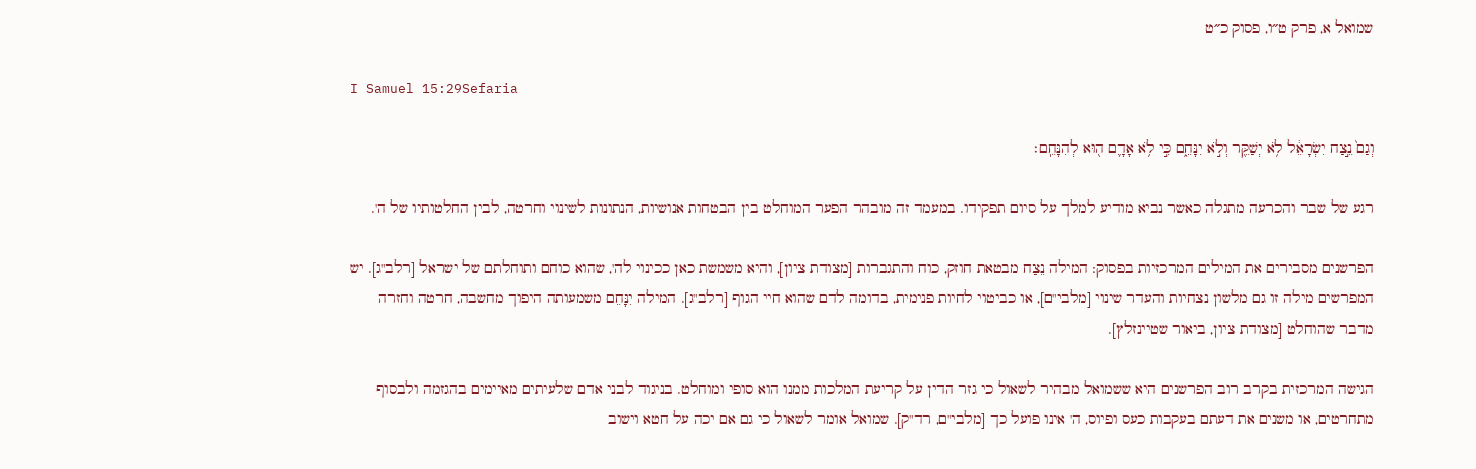שמואל א, פרק ט״ו, פסוק כ״ט

I Samuel 15:29Sefaria

וְגַם֙ נֵ֣צַח יִשְׂרָאֵ֔ל לֹ֥א יְשַׁקֵּ֖ר וְלֹ֣א יִנָּחֵ֑ם כִּ֣י לֹ֥א אָדָ֛ם ה֖וּא לְהִנָּחֵֽם׃

רגע של שבר והכרעה מתגלה כאשר נביא מודיע למלך על סיום תפקידו. במעמד זה מובהר הפער המוחלט בין הבטחות אנושיות, הנתונות לשינוי וחרטה, לבין החלטותיו של ה'.

הפרשנים מסבירים את המילים המרכזיות בפסוק: המילה נֵצַח מבטאת חוזק, כוח והתגברות [מצודת ציון], והיא משמשת כאן ככינוי לה', שהוא כוחם ותוחלתם של ישראל [רלב"ג]. יש המפרשים מילה זו גם מלשון נצחיות והעדר שינוי [מלבי"ם], או כביטוי לחיות פנימית, בדומה לדם שהוא חיי הגוף [רלב"ג]. המילה יִנָּחֵם משמעותה היפוך מחשבה, חרטה וחזרה מדבר שהוחלט [מצודת ציון, ביאור שטיינזלץ].

הגישה המרכזית בקרב רוב הפרשנים היא ששמואל מבהיר לשאול כי גזר הדין על קריעת המלכות ממנו הוא סופי ומוחלט. בניגוד לבני אדם שלעיתים מאיימים בהגזמה ולבסוף מתחרטים, או משנים את דעתם בעקבות כעס ופיוס, ה' אינו פועל כך [מלבי"ם, רד"ק]. שמואל אומר לשאול כי גם אם יכה על חטא וישוב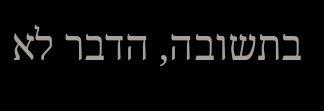בתשובה, הדבר לא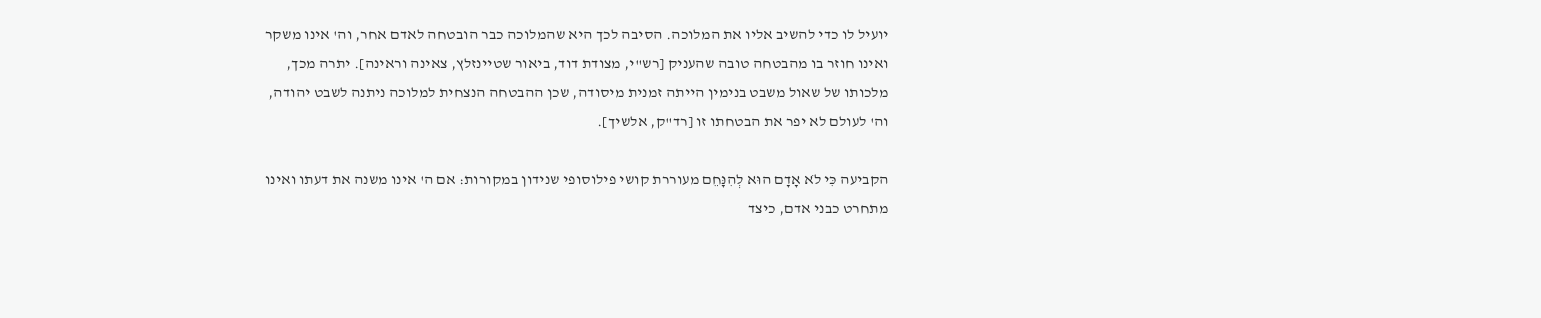יועיל לו כדי להשיב אליו את המלוכה. הסיבה לכך היא שהמלוכה כבר הובטחה לאדם אחר, וה' אינו משקר ואינו חוזר בו מהבטחה טובה שהעניק [רש"י, מצודת דוד, ביאור שטיינזלץ, צאינה וראינה]. יתרה מכך, מלכותו של שאול משבט בנימין הייתה זמנית מיסודה, שכן ההבטחה הנצחית למלוכה ניתנה לשבט יהודה, וה' לעולם לא יפר את הבטחתו זו [רד"ק, אלשיך].

הקביעה כִּי לֹא אָדָם הוּא לְהִנָּחֵם מעוררת קושי פילוסופי שנידון במקורות: אם ה' אינו משנה את דעתו ואינו מתחרט כבני אדם, כיצד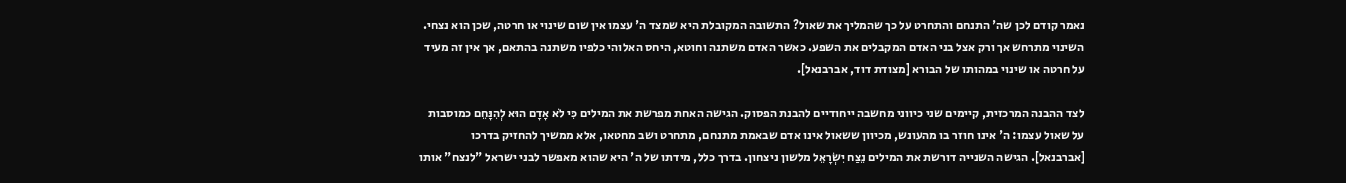נאמר קודם לכן שה' התנחם והתחרט על כך שהמליך את שאול? התשובה המקובלת היא שמצד ה' עצמו אין שום שינוי או חרטה, שכן הוא נצחי. השינוי מתרחש אך ורק אצל בני האדם המקבלים את השפע. כאשר האדם משתנה וחוטא, היחס האלוהי כלפיו משתנה בהתאם, אך אין זה מעיד על חרטה או שינוי במהותו של הבורא [מצודת דוד, אברבנאל].

לצד ההבנה המרכזית, קיימים שני כיווני מחשבה ייחודיים להבנת הפסוק. הגישה האחת מפרשת את המילים כִּי לֹא אָדָם הוּא לְהִנָּחֵם כמוסבות על שאול עצמו: ה' אינו חוזר בו מהעונש, מכיוון ששאול אינו אדם שבאמת מתנחם, מתחרט ושב מחטאו, אלא ממשיך להחזיק בדרכו [אברבנאל]. הגישה השנייה דורשת את המילים נֵצַח יִשְׂרָאֵל מלשון ניצחון. בדרך כלל, מידתו של ה' היא שהוא מאפשר לבני ישראל "לנצח" אותו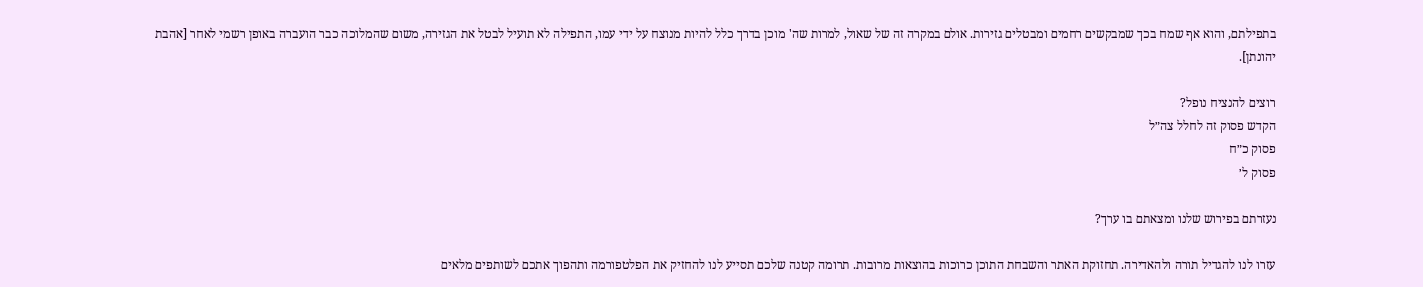בתפילתם, והוא אף שמח בכך שמבקשים רחמים ומבטלים גזירות. אולם במקרה זה של שאול, למרות שה' מוכן בדרך כלל להיות מנוצח על ידי עמו, התפילה לא תועיל לבטל את הגזירה, משום שהמלוכה כבר הועברה באופן רשמי לאחר [אהבת יהונתן].

רוצים להנציח נופל?
הקדש פסוק זה לחלל צה״ל
פסוק כ״ח
פסוק ל׳

נעזרתם בפירוש שלנו ומצאתם בו ערך?

עזרו לנו להגדיל תורה ולהאדירה. תחזוקת האתר והשבחת התוכן כרוכות בהוצאות מרובות. תרומה קטנה שלכם תסייע לנו להחזיק את הפלטפורמה ותהפוך אתכם לשותפים מלאים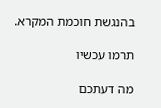בהנגשת חוכמת המקרא.

תרמו עכשיו

מה דעתכם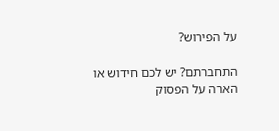על הפירוש?

התחברתם? יש לכם חידוש או הארה על הפסוק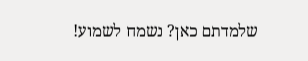שלמדתם כאן? נשמח לשמוע!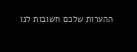ההערות שלכם חשובות לנו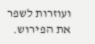ועוזרות לשפר את הפירוש.